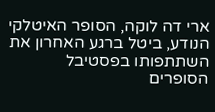ארי דה לוקה, הסופר האיטלקי הנודע, ביטל ברגע האחרון את השתתפותו בפסטיבל הסופרים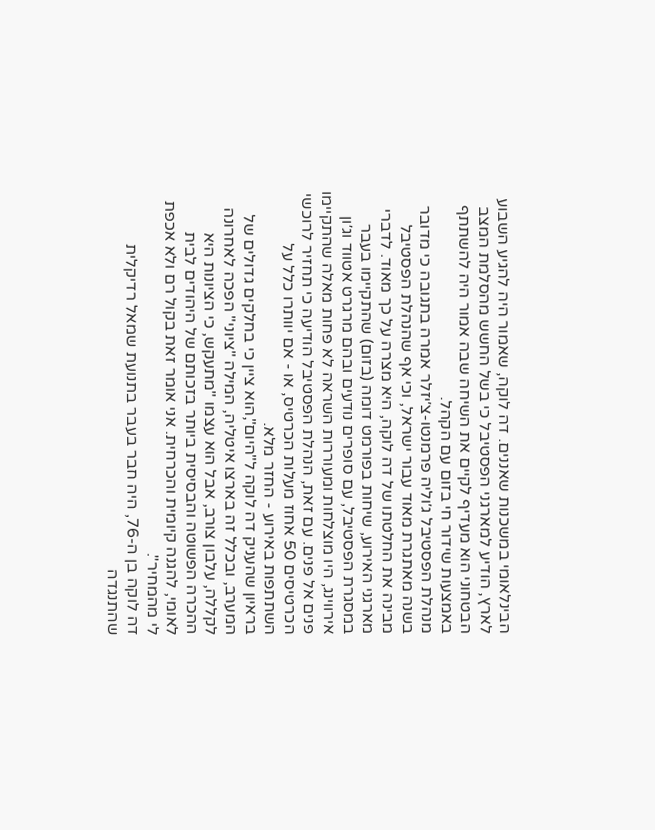הבינלאומי במשכנות שאננים. דה לוקה, שאמור היה להגיע השבוע לארץ, הודיע למארגני הפסטיבל כי בשל החשש מהסלמת המצב הבטחוני הוא מעדיף לקיים את השיחה שבה אמור היה להשתתף באמצעות שידור חי בזום עם הקהל.
מנהלת הפסטיבל ג׳וליה פרמנטו-צ׳יזלר אמרה בתגובה כי מדובר בשנה מאתגרת מאוד עבור ישראל, וכי אף שהנהלת הפסטיבל מבינה את החלטתו של דה לוקה, היא מצרה על כך מאוד. לדברי מארגני האירוע, שיחות בפורמט דומה (בזום) שהתקיימו בעבר במסגרת הפסטיבל, עם סופרים נודעים ובהם מרגרט אטווד וג׳ון אירווינג, היו מוצלחות ומעוררות השראה לא פחות מאלה שהתקיימו פנים אל פנים. עם זאת, הנהלת הפסטיבל הודיעה כי תחזיר לרוכשי הכרטיסים 50 אחוז מעלות הכרטיס, או - אם יוותרו כלל על השתתפות באירוע - החזר מלא.
בראיון שהעניק דה לוקה ל"היום",הוא ציין כי בחלקים גדולים של המערב, ובכלל זה בארצו איטליה, המילה "ציוני" הפכה לאחרונה לקללה, עלבון צורב, אבל הוא עצמו "מתעקש, כי הציונות היא ההכרה הפשוטה והבסיסית ביותר בזכותם של היהודים לבית לאומי, להגנה קיומית והכרחית. אני אומר זאת בקול רם ולא אכפת לי מהמחיר".
דה לוקה בן ה-76, היה חבר בעבר בתנועת שמאל רדיקלית שהתנגדה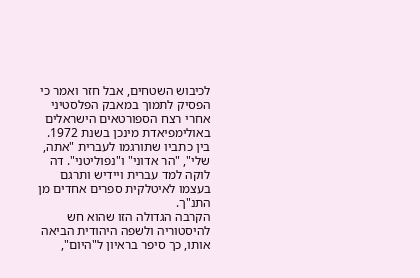לכיבוש השטחים, אבל חזר ואמר כי הפסיק לתמוך במאבק הפלסטיני אחרי רצח הספורטאים הישראלים באולימפיאדת מינכן בשנת 1972. בין כתביו שתורגמו לעברית "אתה, שלי", "הר אדוני" ו"נפוליטני". דה לוקה למד עברית ויידיש ותרגם בעצמו לאיטלקית ספרים אחדים מן התנ"ך.
הקרבה הגדולה הזו שהוא חש להיסטוריה ולשפה היהודית הביאה אותו, כך סיפר בראיון ל"היום",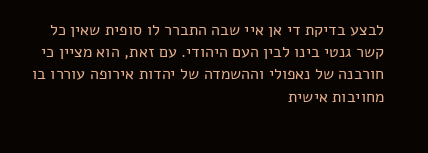לבצע בדיקת די אן איי שבה התברר לו סופית שאין כל קשר גנטי בינו לבין העם היהודי. עם זאת, הוא מציין כי חורבנה של נאפולי וההשמדה של יהדות אירופה עוררו בו מחויבות אישית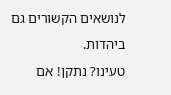לנושאים הקשורים גם ביהדות.
טעינו? נתקן! אם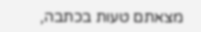מצאתם טעות בכתבה,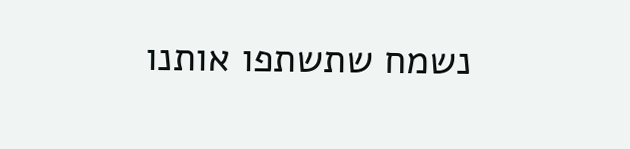נשמח שתשתפו אותנו